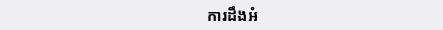ការដឹងអំ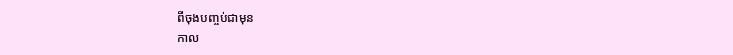ពីចុងបញ្ចប់ជាមុន
កាល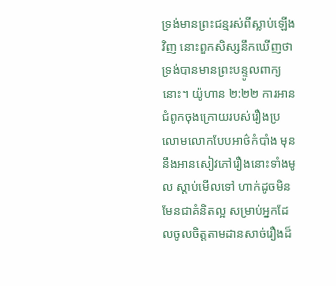ទ្រង់មានព្រះជន្មរស់ពីស្លាប់ឡើងវិញ នោះពួកសិស្សនឹកឃើញថា ទ្រង់បានមានព្រះបន្ទូលពាក្យនោះ។ យ៉ូហាន ២:២២ ការអានជំពូកចុងក្រោយរបស់រឿងប្រលោមលោកបែបអាថ៌កំបាំង មុននឹងអានសៀវភៅរឿងនោះទាំងមូល ស្តាប់មើលទៅ ហាក់ដូចមិនមែនជាគំនិតល្អ សម្រាប់អ្នកដែលចូលចិត្តតាមដានសាច់រឿងដ៏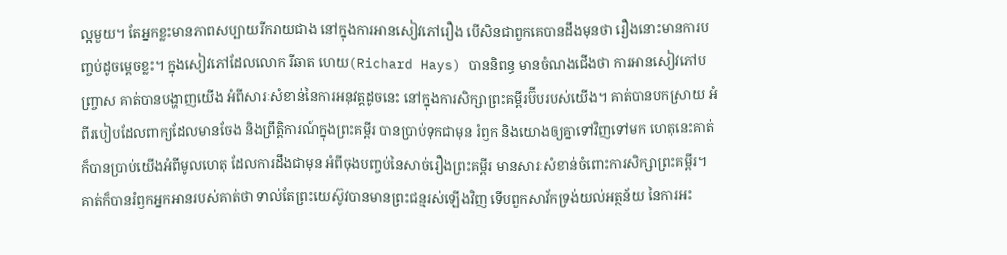ល្អមួយ។ តែអ្នកខ្លះមានភាពសប្បាយរីករាយជាង នៅក្នុងការអានសៀវភៅរឿង បើសិនជាពួកគេបានដឹងមុនថា រឿងនោះមានការបញ្ចប់ដូចម្តេចខ្លះ។ ក្នុងសៀវភៅដែលលោក រីឆាត ហេយ(Richard Hays) បាននិពន្ធ មានចំណងជើងថា ការអានសៀវភៅបញ្ច្រាស គាត់បានបង្ហាញយើង អំពីសារៈសំខាន់នៃការអនុវត្តដូចនេះ នៅក្នុងការសិក្សាព្រះគម្ពីរប៊ីបរបស់យើង។ គាត់បានបកស្រាយ អំពីរបៀបដែលពាក្យដែលមានចែង និងព្រឹត្តិការណ៍ក្នុងព្រះគម្ពីរ បានប្រាប់ទុកជាមុន រំឭក និងយោងឲ្យគ្នាទៅវិញទៅមក ហេតុនេះគាត់ក៏បានប្រាប់យើងអំពីមូលហេតុ ដែលការដឹងជាមុន អំពីចុងបញ្ចប់នៃសាច់រឿងព្រះគម្ពីរ មានសារៈសំខាន់ចំពោះការសិក្សាព្រះគម្ពីរ។ គាត់ក៏បានរំឭកអ្នកអានរបស់គាត់ថា ទាល់តែព្រះយេស៊ូវបានមានព្រះជន្មរស់ឡើងវិញ ទើបពួកសាវ័កទ្រង់យល់អត្ថន័យ នៃការអះ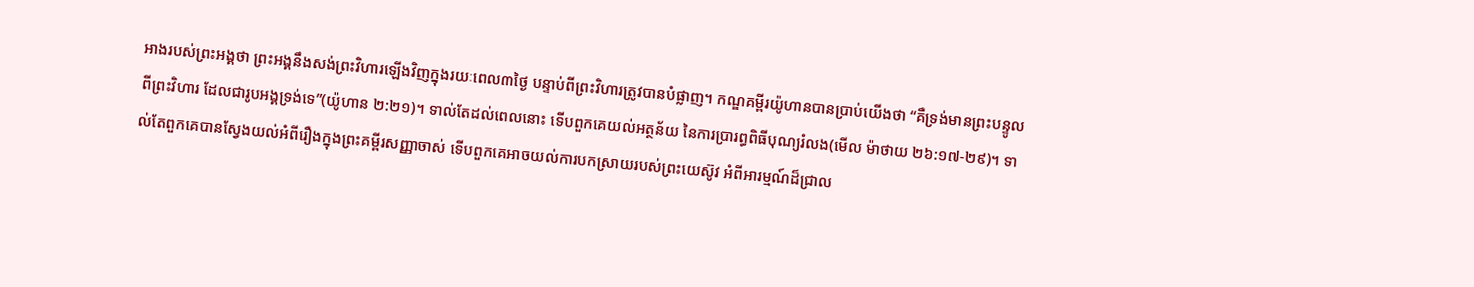អាងរបស់ព្រះអង្គថា ព្រះអង្គនឹងសង់ព្រះវិហារឡើងវិញក្នុងរយៈពេល៣ថ្ងៃ បន្ទាប់ពីព្រះវិហារត្រូវបានបំផ្លាញ។ កណ្ឌគម្ពីរយ៉ូហានបានប្រាប់យើងថា “គឺទ្រង់មានព្រះបន្ទូលពីព្រះវិហារ ដែលជារូបអង្គទ្រង់ទេ”(យ៉ូហាន ២:២១)។ ទាល់តែដល់ពេលនោះ ទើបពួកគេយល់អត្ថន័យ នៃការប្រារព្ធពិធីបុណ្យរំលង(មើល ម៉ាថាយ ២៦:១៧-២៩)។ ទាល់តែពួកគេបានស្វែងយល់អំពីរឿងក្នុងព្រះគម្ពីរសញ្ញាចាស់ ទើបពួកគេអាចយល់ការបកស្រាយរបស់ព្រះយេស៊ូវ អំពីអារម្មណ៍ដ៏ជ្រាល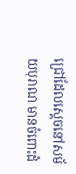ជ្រៅដែលស្តេចនៅសម័យបុរាណ មានចំពោះដំ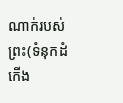ណាក់របស់ព្រះ(ទំនុកដំកើង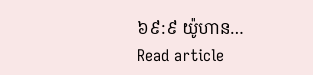៦៩:៩ យ៉ូហាន…
Read article